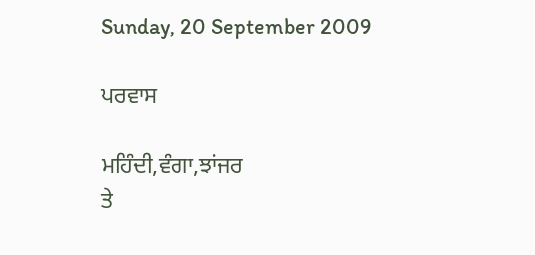Sunday, 20 September 2009

ਪਰਵਾਸ

ਮਹਿੰਦੀ,ਵੰਗਾ,ਝਾਂਜਰ
ਤੇ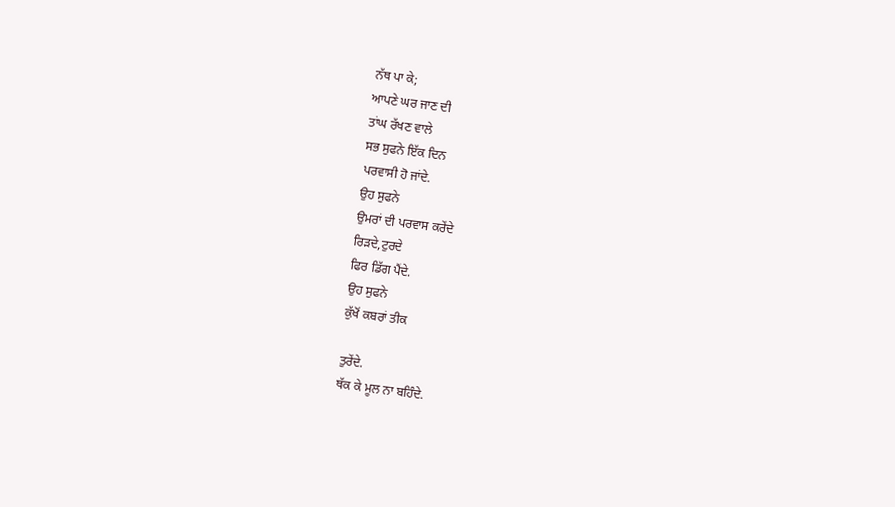ਨੱਥ ਪਾ ਕੇ;
ਆਪਣੇ ਘਰ ਜਾਣ ਦੀ
ਤਾਂਘ ਰੱਖਣ ਵਾਲੇ
ਸਭ ਸੁਫਨੇ ਇੱਕ ਦਿਨ
ਪਰਵਾਸੀ ਹੋ ਜਾਂਦੇ.
ਉਹ ਸੁਫਨੇ
ਉਮਰਾਂ ਦੀ ਪਰਵਾਸ ਕਰੇਂਦੇ
ਰਿੜਦੇ,ਟੁਰਦੇ
ਫਿਰ ਡਿੱਗ ਪੈਂਦੇ.
ਉਹ ਸੁਫਨੇ
ਕੁੱਖੋਂ ਕਬਰਾਂ ਤੀਕ

ਤੁਰੇਂਦੇ.
ਥੱਕ ਕੇ ਮੂਲ ਨਾ ਬਹਿੰਦੇ.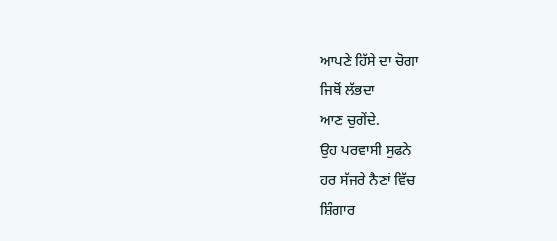ਆਪਣੇ ਹਿੱਸੇ ਦਾ ਚੋਗਾ
ਜਿਥੋਂ ਲੱਭਦਾ
ਆਣ ਚੁਗੇਂਦੇ.
ਉਹ ਪਰਵਾਸੀ ਸੁਫਨੇ
ਹਰ ਸੱਜਰੇ ਨੈਣਾਂ ਵਿੱਚ
ਸ਼ਿੰਗਾਰ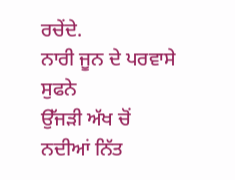ਰਚੇਂਦੇ.
ਨਾਰੀ ਜੂਨ ਦੇ ਪਰਵਾਸੇ ਸੁਫਨੇ
ਉੱਜੜੀ ਅੱਖ ਚੋਂ
ਨਦੀਆਂ ਨਿੱਤ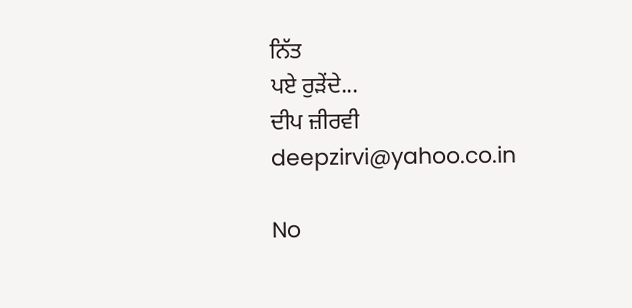ਨਿੱਤ
ਪਏ ਰੁੜੇਂਦੇ...
ਦੀਪ ਜ਼ੀਰਵੀ
deepzirvi@yahoo.co.in

No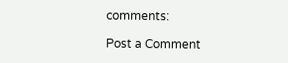comments:

Post a Comment